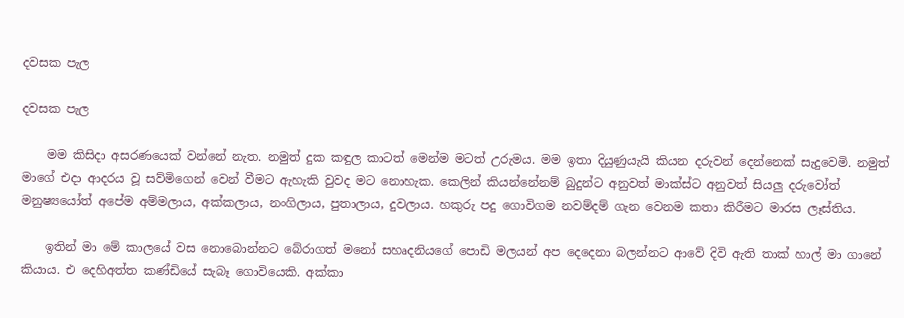දවසක පැල

දවසක පැල

    මම කිසිදා අසරණයෙක් වන්නේ නැත. නමුත් දුක කඳුල කාටත් මෙන්ම මටත් උරුමය. මම ඉතා දියුණුයැයි කියන දරුවන් දෙන්නෙක් සැදුවෙමි. නමුත් මාගේ ‌එදා ‌ආදරය වූ සව්මිගෙන් වෙන් වීමට ඇහැකි වුවද මට නොහැක. කෙලින් කියන්නේනම් බුදුන්ට අනුවත් මාක්ස්ට අනුවත් සියලු දරුවෝත් මනුෂ්‍යයෝත් අපේම අම්මලාය, අක්කලාය, නංගිලාය, පුතාලාය, දුවලාය. හකුරු පදු ගොවිගම නවම්දම් ගැන වෙනම කතා කිරීමට මාරස ලෑස්තිය.

    ඉතින් මා මේ කාලයේ වස නොබොන්නට බේරාගත් මනෝ සහෘදනියගේ පොඩි මලයන් අප දෙදෙනා බලන්නට ආවේ දිවි ඇති තාක් හාල් මා ගානේ කියාය. එ දෙහිඅත්ත කණ්ඩියේ සැබෑ ගොවියෙකි. අක්කා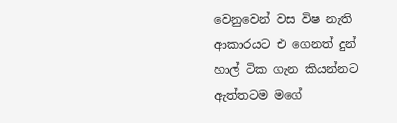වෙනුවෙන් වස විෂ නැති ආකාරයට එ ගෙනත් දුන් හාල් ටික ගැන කියන්නට ඇත්තටම මගේ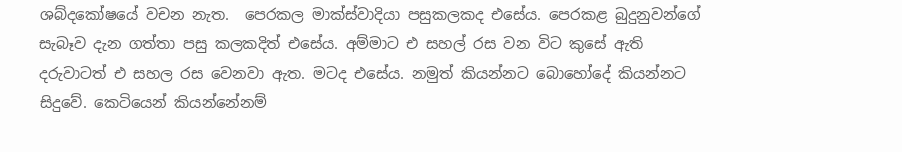ශබ්දකෝෂයේ වචන නැත.  පෙරකල මාක්ස්වාදියා පසුකලකද එසේය. පෙරකළ බුදුනුවන්ගේ සැබෑව දැන ගත්තා පසු කලකදිත් එසේය. අම්මාට එ සහල් රස වන විට කුසේ ඇති දරුවාටත් එ සහල රස වෙනවා ඇත. මටද එසේය. නමුත් කියන්නට බොහෝදේ කියන්නට සිදුවේ. කෙටියෙන් කියන්නේනම්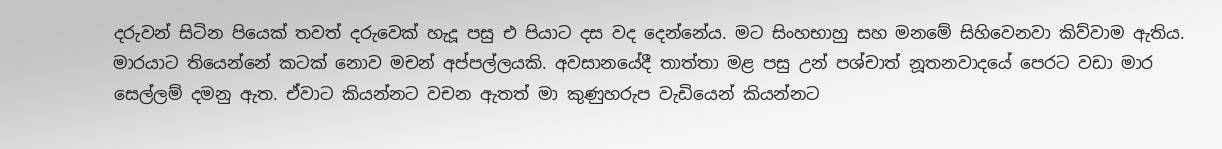දරුවන් සිටින පියෙක් තවත් දරුවෙක් හැදූ පසු එ පියාට දස වද දෙන්නේය. මට සිංහභාහු සහ මනමේ සිහිවෙනවා කිව්වාම ඇතිය. මාරයාට තියෙන්නේ කටක් නොව මචන් අප්පල්ලයකි. අවසානයේදී තාත්තා මළ පසු උන් පශ්චාත් නූතනවාදයේ පෙරට වඩා මාර සෙල්ලම් දමනු ඇත. ඒවාට කියන්නට වචන ඇතත් මා කුණුහරුප වැඩියෙන් කියන්නට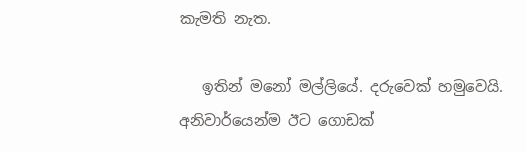කැමති නැත.

   ඉතින් මනෝ මල්ලියේ. දරුවෙක් හමුවෙයි. අනිවාර්යෙන්ම ඊට ගොඩක්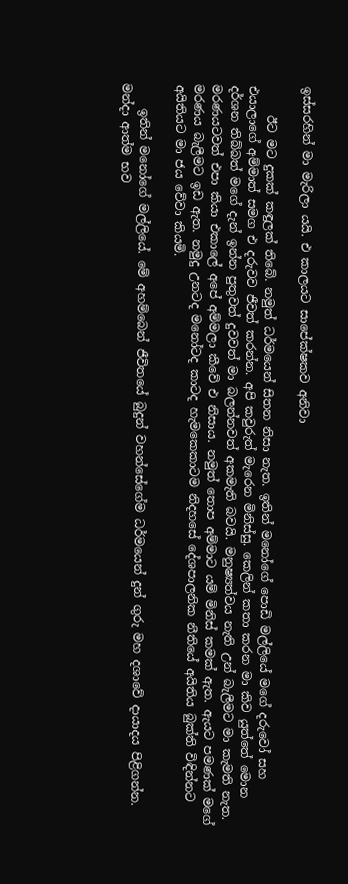ඉස්සරහින් මා මැරිලා යයි. එ කාලයට සාපේක්ෂකව අනිවා

     ඊට මට දුකක් කඳුලක් තිබේ. නමුත් ධර්මයෙන් සිතන නිසා නැත. ඉතින් මනෝගේ පොඩි මල්ලියේ මගේ දරුවෝ සහ එයාලාගේ අම්මාත් සමග එ දරුවව ජීවත් කරන්න. අපි කවුරුත් මැරෙන මිනිස්සු. කෙලින් කතා කරන මා කිව යුත්තේ මොන දර්ශන තිබ්බත් මගේ දැන් ඉන්න පුතුවත් දුවවත් මා බලන්නවත් අකමැති බවයි. මනුෂ්‍යත්වය නැති උන් බැලීමට මා කැමති නැත. මරණයටවත් එපා කියා එකාලේ අපේ අම්මලා කීවේ එ නිසාය. නමුත් තොප අම්මාට යම් මිනිස් කමක් ඇත. ඇයට පමණක් මගේ මරණය බැලීමට ඉඩ ඇත. නමුදු උනටද මනෝටද කාටද හැමකෙකාටම නිදහසේ දේශපාලනික නීතියේ අයිතිය බුක්ති විඳින්නට අයිතියට මා ජය වේවා කියමි.

    ඉතින් මනෝගේ මල්ලියේ. මේ අහම්බෙන් ජීවිතයේ බුදුන් වහන්සේගේම ධර්මයෙන් දුන් ගුරු මහ දශාවේ දායාදය පිළිගන්න. මන්දා ආත්ම භව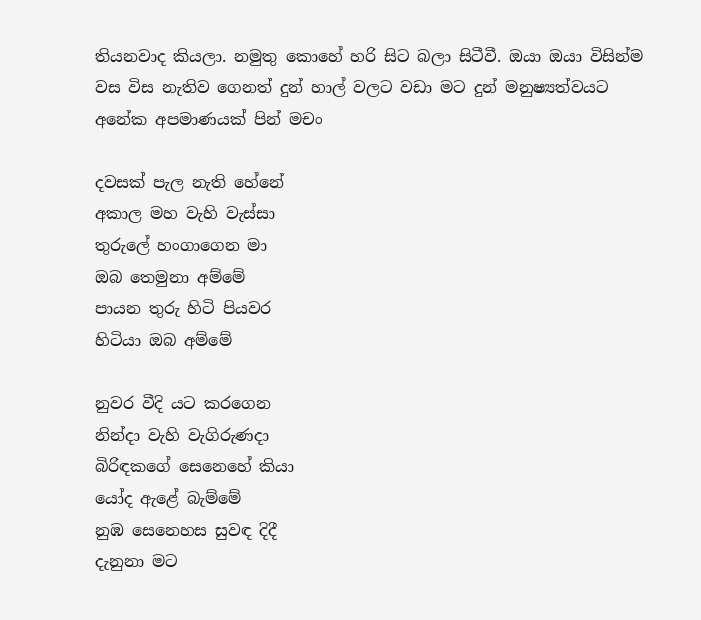තියනවාද කියලා. නමුතු කොහේ හරි සිට බලා සිටීවී. ඔයා ඔයා විසින්ම වස විස නැතිව ගෙනත් දුන් හාල් වලට වඩා මට දුන් මනුෂ්‍යත්වයට අනේක අපමාණයක් පින් මචං

දවසක්‌ පැල නැති හේනේ
අකාල මහ වැහි වැස්‌සා
තුරුලේ හංගාගෙන මා
ඔබ තෙමුනා අම්මේ
පායන තුරු හිටි පියවර
හිටියා ඔබ අම්මේ

නුවර වීදි යට කරගෙන
නින්දා වැහි වැගිරුණදා
බිරිඳකගේ සෙනෙහේ කියා
යෝද ඇළේ බැම්මේ
නුඹ සෙනෙහස සුවඳ දිදී
දැනුනා මට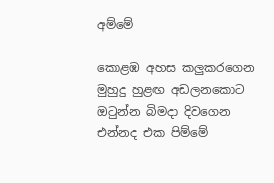අම්මේ

කොළඹ අහස කලුකරගෙන
මුහුදු හුළඟ අඩලනකොට
ඔටුන්න බිමදා දිවගෙන
එන්නද එක පිම්මේ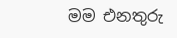මම එනතුරු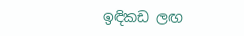ඉඳිකඩ ලඟ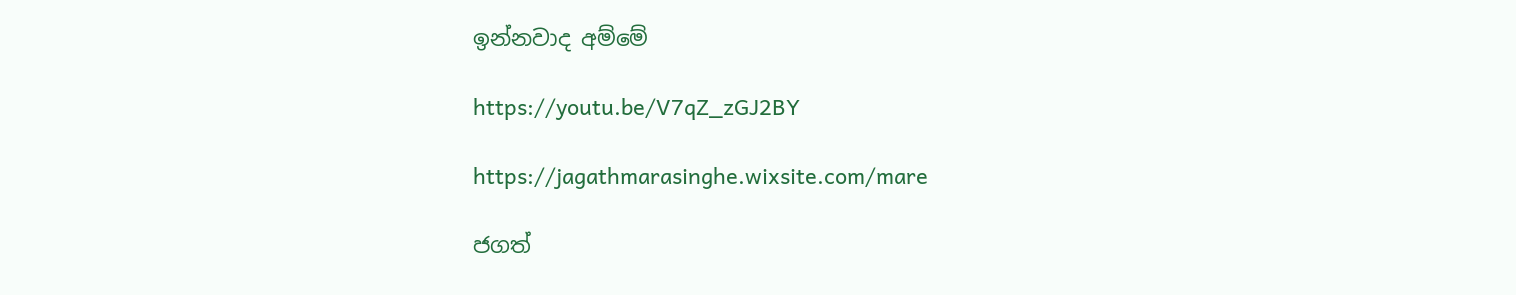ඉන්නවාද අම්මේ

https://youtu.be/V7qZ_zGJ2BY

https://jagathmarasinghe.wixsite.com/mare

ජගත්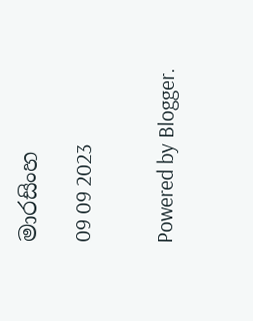මාරසිංහ

09 09 2023


Powered by Blogger.